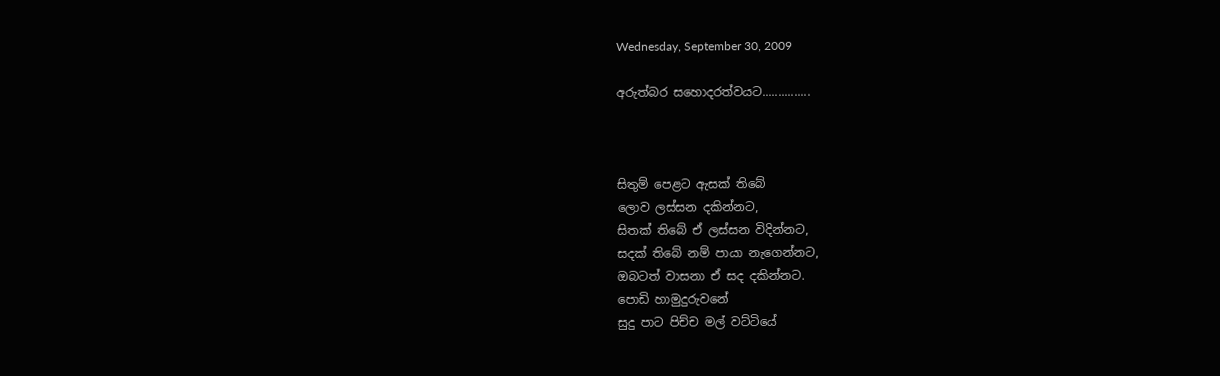Wednesday, September 30, 2009

අරුත්බර සහොදරත්වයට...............



සිතුම් පෙළට ඇසක් තිබේ
ලොව ලස්සන දකින්නට,
සිතක් තිබේ ඒ ලස්සන විදින්නට,
සදක් තිබේ නම් පායා නැගෙන්නට,
ඔබටත් වාසනා ඒ සද දකින්නට.
පොඩි හාමුදුරුවනේ
සුදු පාට පිච්ච මල් වට්ටියේ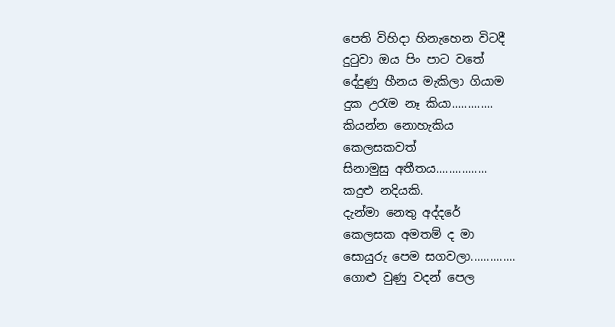පෙති විහිදා හිනැහෙන විටදී
දුටුවා ඔය පිං පාට වතේ
දේදුණු හීනය මැකිලා ගියාම
දුක උරැම නෑ කියා.............
කියන්න නොහැකිය
කෙලසකවත්
සිනාමුසු අතීතය................
කදුළු නදියකි.
දැන්මා නෙතු අද්දරේ
කෙලසක අමතම් ද මා
සොයුරු පෙම සගවලා..............
ගොළු වුණු වදන් පෙල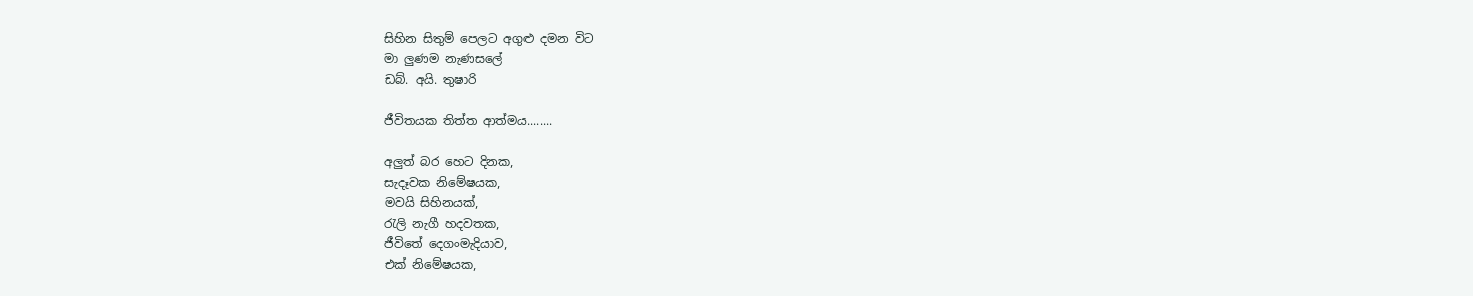සිහින සිතුම් පෙලට අගුළු දමන විට
මා ලුණම නැණසලේ
ඩබ්. අයි. තුෂාරි

ජීවිතයක තිත්ත ආත්මය........

අලුත් බ‍ර හෙට දිනක,
සැදෑවක නිමේෂයක,
මවයි සිහිනයක්,
රැලි නැ‍‍ගී හදවතක,
ජීවිතේ දෙගංමැදියාව,
එක් නි‍මේෂයක,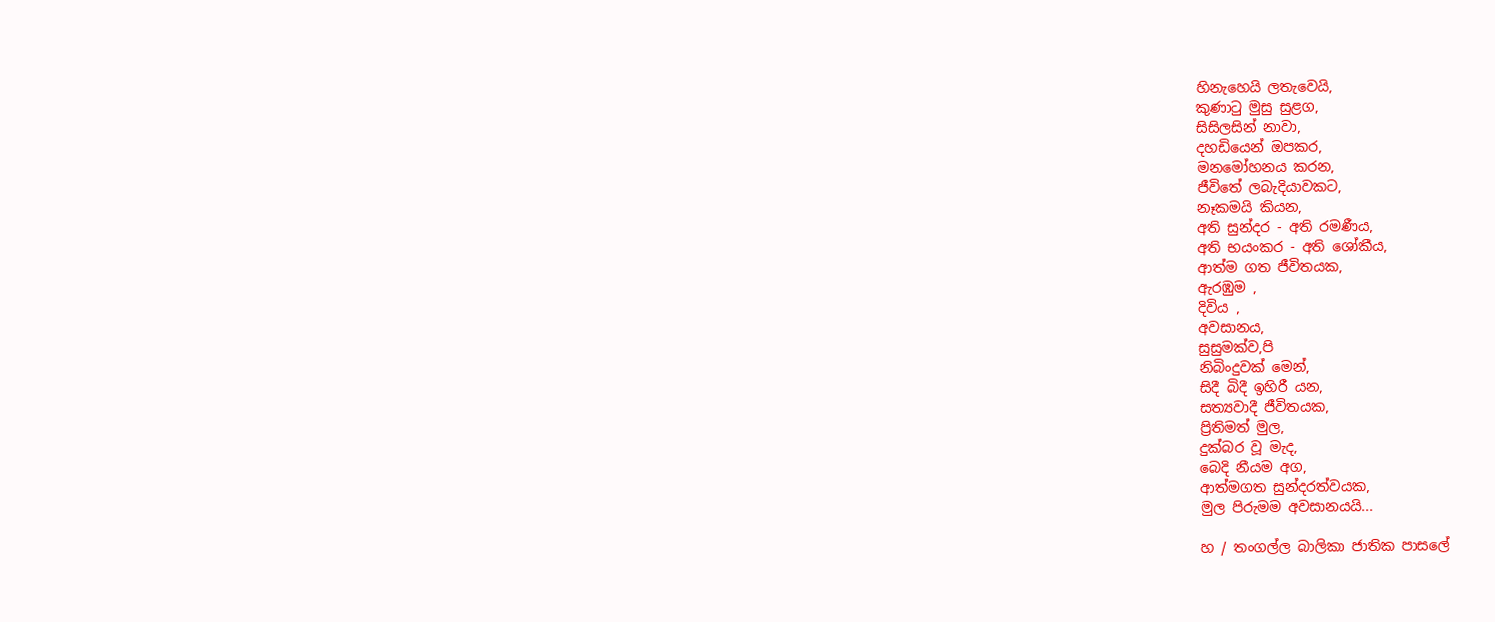හිනැහෙයි ලතැවෙයි,
කුණාටු මුසු සුළග,
සිසිලසින් නාවා,
දහඩියෙන් ‍ඔපකර,
මන‍මෝහනය කරන,
ජීවිතේ ලබැදියාවකට,
නෑකමයි කියන,
අති සුන්දර - අති රමණීය,
අති භයංකර - අති ‍ශෝකීය,
ආත්ම ගත ජීවිතයක,
ඇරඹුම ,
දිවිය ,
අවසානය,
සුසුමක්ව,පි
නිබිංදුවක් ‍මෙන්,
සිදී බිදී ඉහිරී යන,
සත්‍යවාදී ජීවිතයක,
ප්‍රිතිමත් මුල,
දුක්බර වූ මැද,
බෙදි නීයම අග,
ආත්මගත සුන්දරත්වයක,
මුල පිරුමම අවසානයයි...

හ / තංගල්ල බාලිකා ජාතික පාසලේ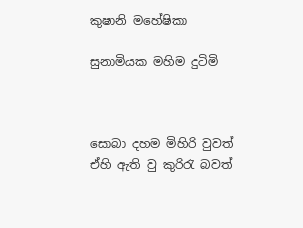කුෂානි මහේෂිකා

සුනාමියක මහිම දුටිමි



සොබා දහම මිහිරි වුවත්
ඒහි ඇති වු කුරිරැ බවත්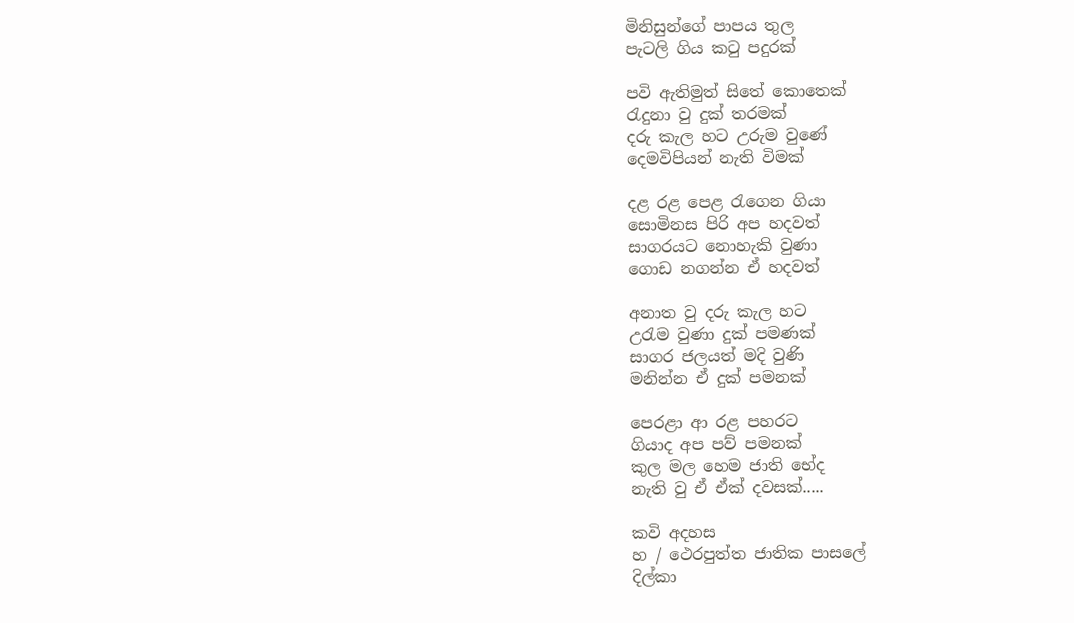මිනිසුන්ගේ පාපය තුල
පැටලි ගිය කටු පදුරක්

පවි ඇතිමුත් සිතේ කොතෙක්
රැදුනා වු දුක් තරමක්
දරු කැල හට උරුම වුණේ
දෙමවිපියන් නැති විමක්

දළ රළ පෙළ රැගෙන ගියා
සොමිනස පිරි අප හදවත්
සාගරයට නොහැකි වුණා
ගොඩ නගන්න ඒ හදවත්

අනාත වු දරු කැල හට
උරැම වුණා දුක් පමණක්
සාගර ජලයත් මදි වුණි
මනින්න ඒ දුක් පමනක්

පෙරළා ආ රළ පහරට
ගියාද අප පව් පමනක්
කුල මල හෙම ජාති භේද
නැති වු ඒ ඒක් දවසක්.....

කවි අදහස
හ / ථෙරපුත්ත ජාතික පාසලේ
දිල්කා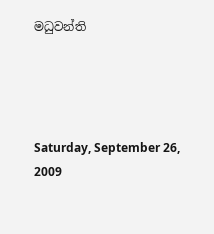මධුවන්ති




Saturday, September 26, 2009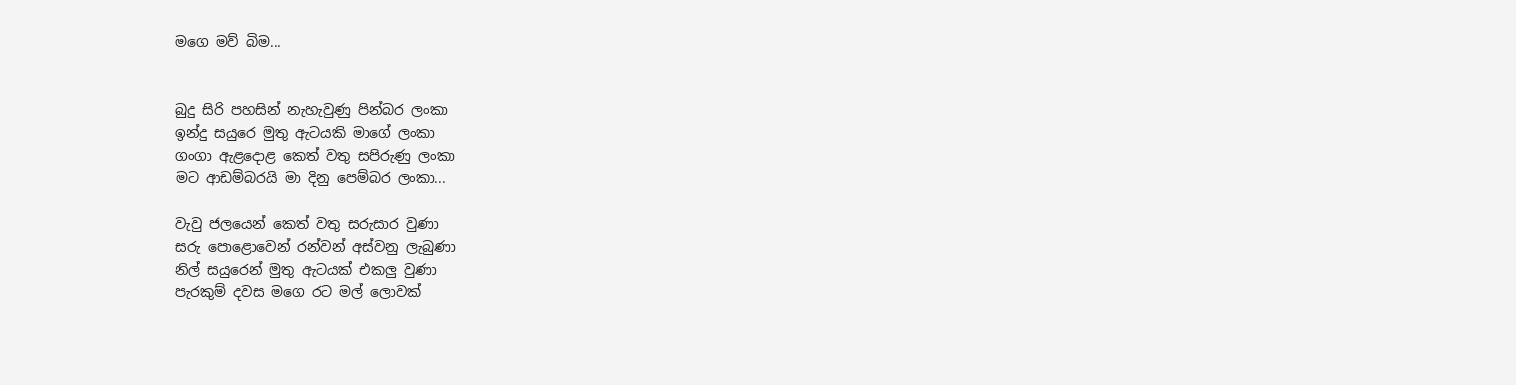මගෙ මව් බිම...


බුදු සිරි පහසින් නැහැවුණු පින්බර ලංකා
ඉන්දු සයුරෙ මුතු ඇටයකි මාගේ ලංකා
ගංගා ඇළදොළ කෙත් වතු සපිරුණු ලංකා
මට ආඩම්බරයි මා දිනු පෙම්බර ලංකා...

වැවු ජලයෙන් කෙත් වතු සරුසාර වුණා
සරු පොළොවෙන් රන්වන් අස්වනු ලැබුණා
නිල් සයුරෙන් මුතු ඇටයක් එකලු වුණා
පැරකුම් දවස මගෙ රට මල් ලොවක්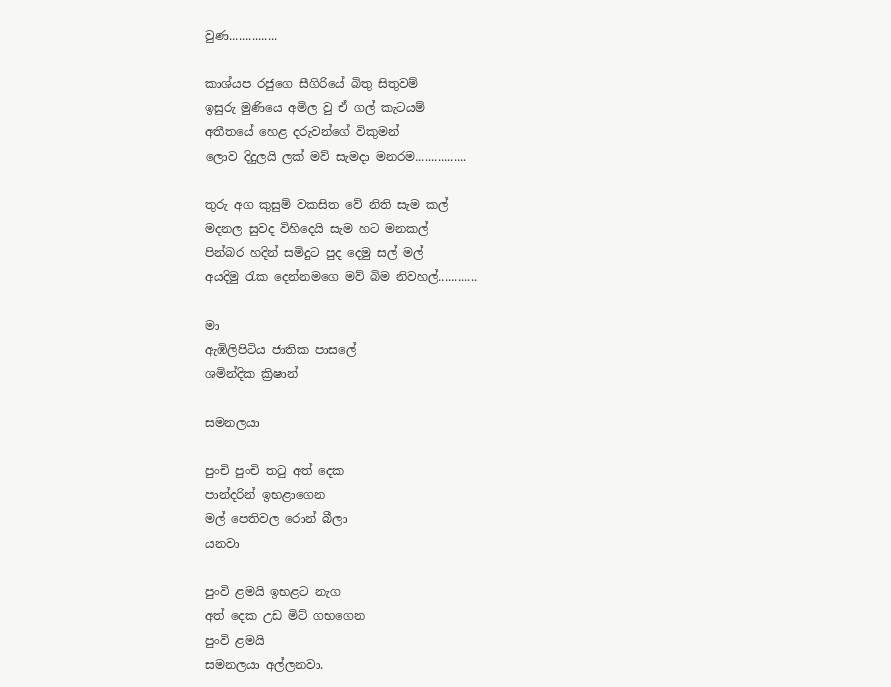වුණ...............

කාශ්යප රජුගෙ සීගිරියේ බිතු සිතුවම්
ඉසුරු මුණියෙ අමිල වු ඒ ගල් කැටයම්
අතීතයේ හෙළ දරුවන්ගේ විකුමන්
ලොව දිදුලයි ලක් මව් සැමදා මනරම................

තුරු අග කුසුම් වකසිත වේ නිති සැම කල්
මදනල සුවද විහිදෙයි සැම හට මනකල්
පින්බර හදින් සමිදුට පුද දෙමු සල් මල්
අයදිමු රැක දෙන්නමගෙ මව් බිම නිවහල්............

මා
ඇඹිලිපිටිය ජාතික පාසලේ
ශමින්දික ක්‍රිෂාන්

සමනලයා

පුංචි පුංචි තටු අත් දෙක
පාන්දරින් ඉභළාගෙන
මල් පෙතිවල රොන් බීලා
යනවා

පුංවි ළමයි ඉභළට නැග
අත් දෙක උඩ මිට් ගභගෙන
පුංවි ළමයි
සමනලයා අල්ලනවා.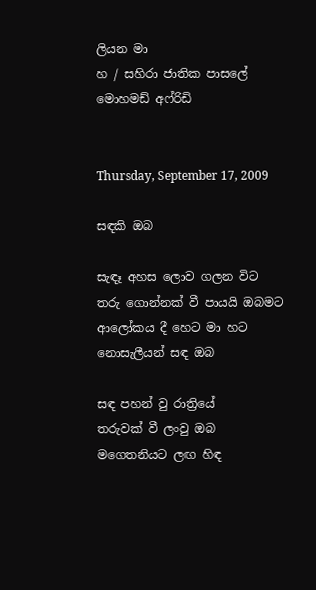ලියන මා
හ / සහිරා ජාතික පාසලේ
මොහමඩ් අෆ්රිඩි


Thursday, September 17, 2009

සඳකි ඔබ

සැඳෑ අහස ලොව ගලන විට
තරු ගොන්නක් වී පායයි ඔබමට
ආලෝකය දී හෙ‍ට මා හට
නොසැලීයන් සඳ ඔබ

සඳ පහන් වු රාත්‍රියේ
තරුවක් වී ලංවු ඔබ
මගෙතනිය‍ට ලඟ හිඳ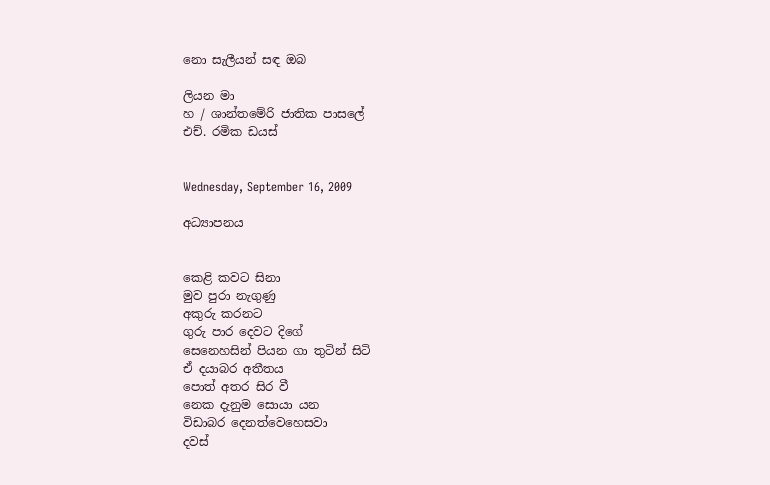නො සැලීයන් සඳ ඔබ

ලියන මා
හ / ශාන්තමේරි ජාතික පාසලේ
එච්. රමික ඩයස්


Wednesday, September 16, 2009

අධ්‍යාපනය


කෙළි කවට සිනා
මුව පුරා නැගුණු
අකුරු කරනට
ගුරු පාර දෙවට දිගේ
සෙනෙහසින් පියන ගා තුටින් සිටි
ඒ දයාබර අතීතය
පොත් අතර සිර වී
නෙක දැනුම ‍සොයා යන
විඩාබර දෙනත්වෙහෙසවා
දවස්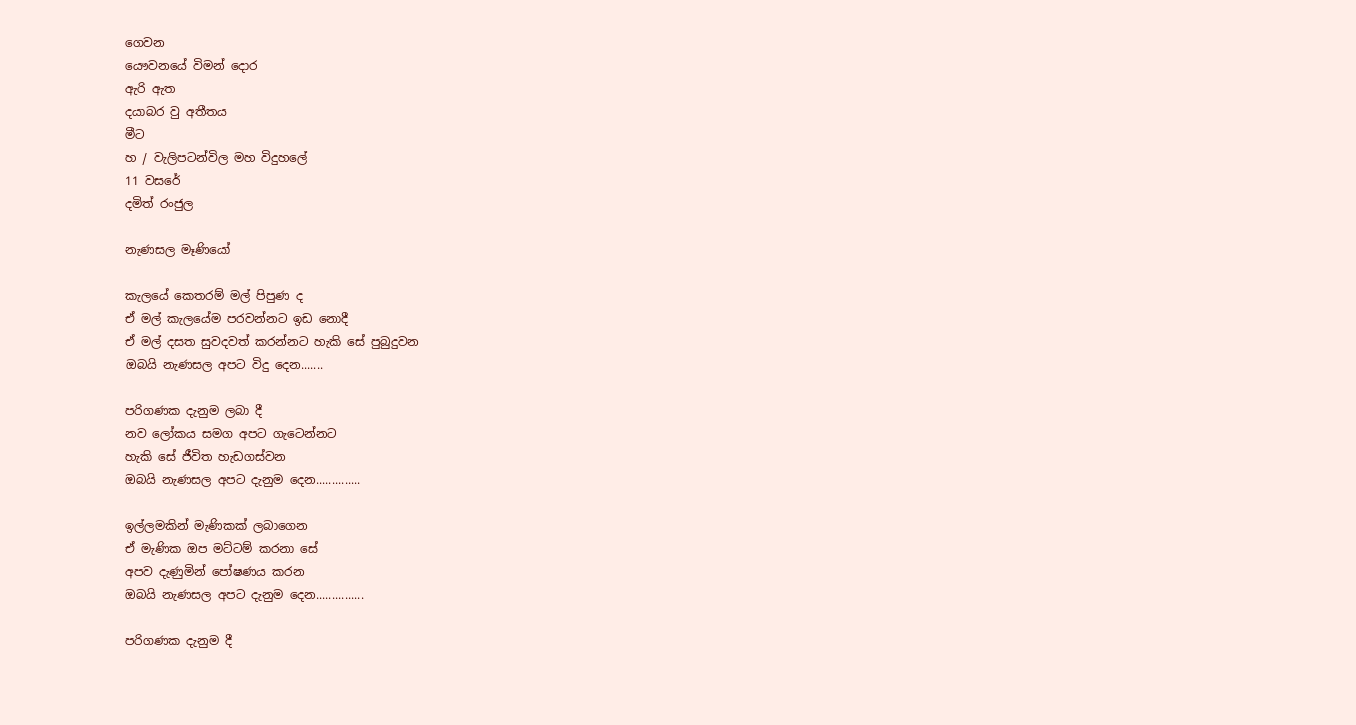ගෙවන
යෞවනයේ විමන් දොර
ඇරි ඇත
දයාබර වු අතීතය
මීට
හ / වැලිපටන්විල මහ විදුහලේ
11 වසරේ
දමිත් රංජුල

නැණසල මෑණියෝ

කැලයේ කෙතරම් මල් පිපුණ ද
ඒ මල් කැලයේම පරවන්නට ඉඩ නොදී
ඒ මල් දසත සුවදවත් කරන්නට හැකි සේ පුබුදුවන
ඔබයි නැණසල අපට විදු දෙන.......

පරිගණක දැනුම ලබා දී
නව ලෝකය සමග අපට ගැටෙන්නට
හැකි සේ ජීවිත හැඩගස්වන
ඔබයි නැණසල අපට දැනුම දෙන..............

ඉල්ලමකින් මැණිකක් ලබාගෙන
ඒ මැණික ඔප මට්ටම් කරනා සේ
අපව දැණුමින් පෝෂණය කරන
ඔබයි නැණසල අපට දැනුම දෙන...............

පරිගණක දැනුම දී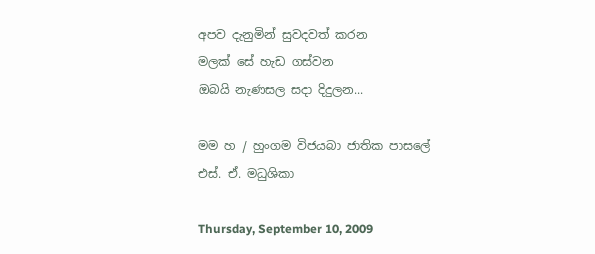අපව දැනුමින් සුවදවත් කරන
මලක් සේ හැඩ ගස්වන
ඔබයි නැණසල සදා දිදුලන...

මම හ / හුංගම විජයබා ජාතික පාසලේ
එස්. ඒ. මධුශිකා

Thursday, September 10, 2009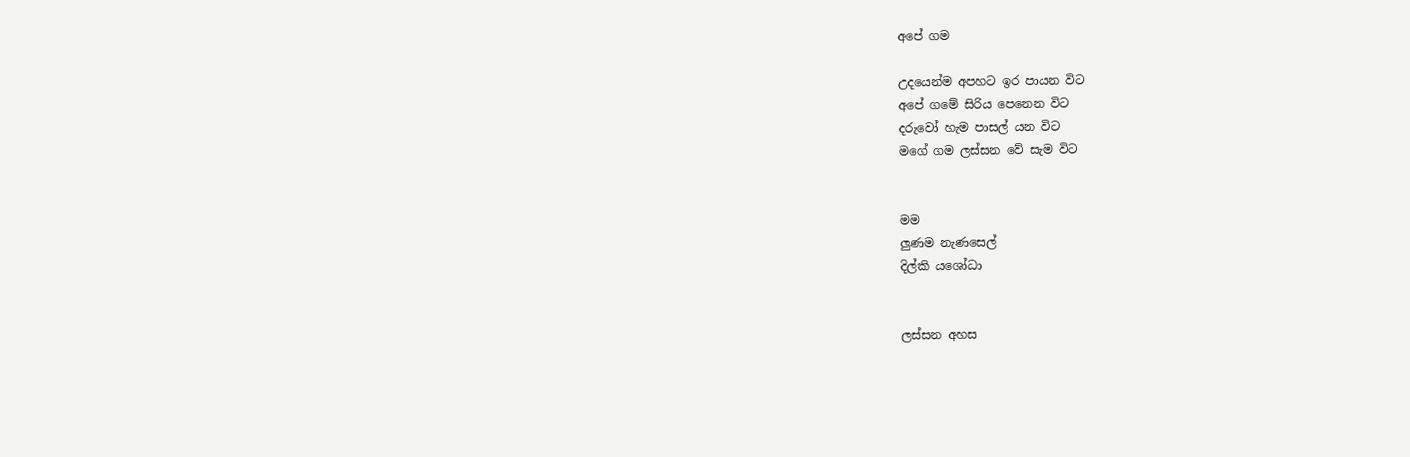අපේ ගම

උදයෙන්ම අපහට ඉර පායන විට
අපේ ගමේ සිරිය පෙනෙන විට
දරුවෝ හැම පාසල් යන විට
මගේ ගම ලස්සන වේ සැම විට


මම
ලුණම නැණසෙල්
දිල්කි යශෝධා


ලස්සන අහස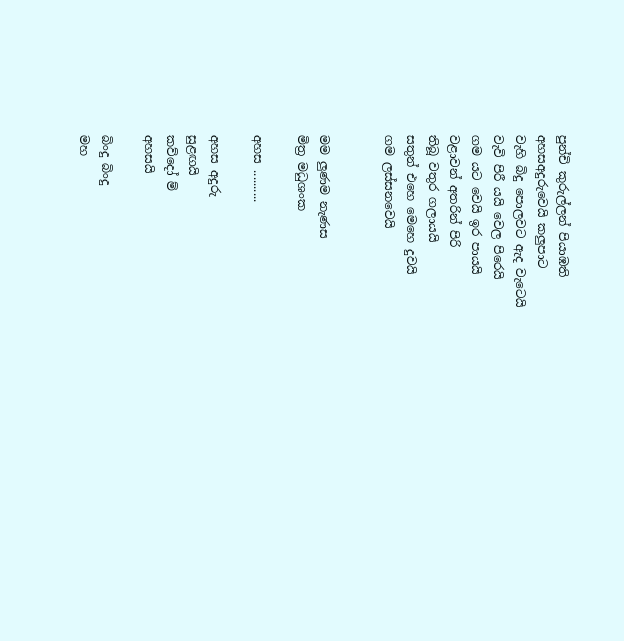පුන්චි කුරුල්ලන් පියාඹති
අහසඅදුරුවෙයි කලුපාට
වැහි බිදු පොලවට ඇද වැටෙයි
වැවි පිරී යයි වෙල පිරෙයි
ගම යට වෙයි ඉර පායයි
වළාවන් අතරින් පිරි
තිබූ වතුර ගලායයි
සතුන් එහෙ මෙහෙ දුවයි
ගම ලස්සනවෙයි


මම ලුණම නැණස
මිත්‍ර මධුශංක

අහස ..........

අහස අදුරු
සුළඟයි
කව්දෝ ම්
අහසයි

බිංදු බිංදු
මහ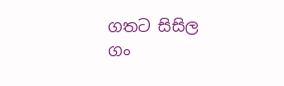ගතට සිසිල
ගං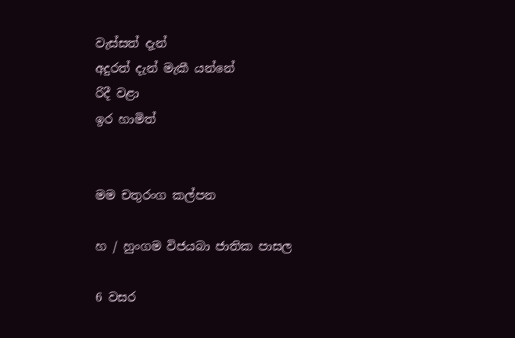වැස්සත් දැන්
අදුරත් දැන් මැකී යන්නේ
රිදී වළා
ඉර හාමිත්


මම චතුරංග කල්පන

හ / හුංගම විජයබා ජාතික පාසල

6 වසර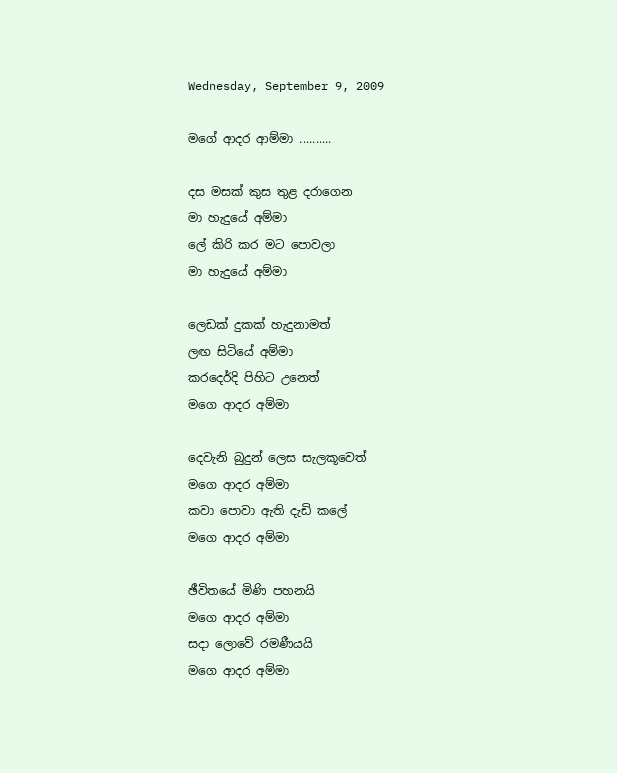Wednesday, September 9, 2009

මගේ ආදර ආම්මා ..........

දස මසක් කුස තුළ දරාගෙන
මා හැදුයේ අම්මා
ලේ කිරි කර මට පොවලා
මා හැදුයේ අම්මා

ලෙඩක් දුකක් හැදුනාමත්
ලඟ සිටියේ අම්මා
කරදෙර්දි පිහිට උනෙත්
මගෙ ආදර අම්මා

දෙවැනි බුදුන් ලෙස සැලකූවෙත්
මගෙ ආදර අම්මා
කවා පොවා ඇති දැඩි කලේ
මගෙ ආදර අම්මා

ඡීවිතයේ මිණි පහනයි
මගෙ ආදර අම්මා
සදා ලොවේ රමණීයයි
මගෙ ආදර අම්මා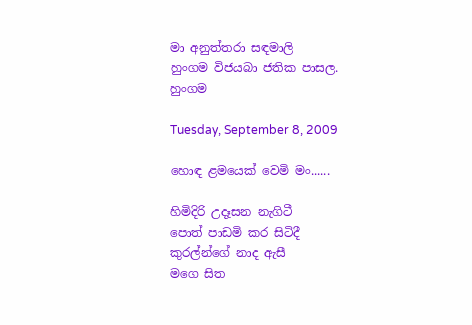මා අනුත්තරා සඳමාලි
හුංගම විජයබා ජතික පාසල.
හුංගම

Tuesday, September 8, 2009

හොඳ ළමයෙක් වෙමි මං......

හිමිදිරි උදෑසන නැගිටී
පොත් පාඩමි කර සිටිදී
කුර‍ල්න්ගේ නාද ඇසී
මගෙ සිත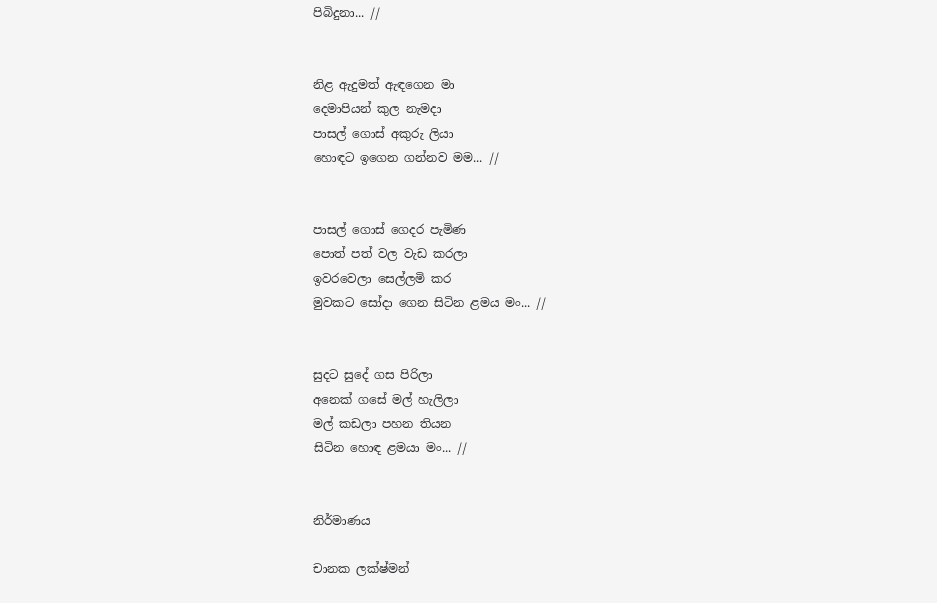පිබිදුනා... //


නිළ ඇදුමත් ඇඳගෙන මා
දෙමාපියන් කුල නැමදා
පාසල් ගොස් අකුරු ලියා
හොඳට ඉගෙන ගන්නව මම... //


පාසල් ගොස් ගෙදර පැමිණ
පොත් පත් වල වැඩ කරලා
ඉවරවෙලා සෙල්ලමි කර
මුවකට සෝදා ගෙන සිටින ළමය මං... //


සුදට සුදේ ගස පිරිලා
අනෙක් ගසේ මල් හැලිලා
මල් කඩලා පහන තියන‍
සිටින හොඳ ළමයා මං... //


නිර්මාණය

චානක ලක්ෂ්මන්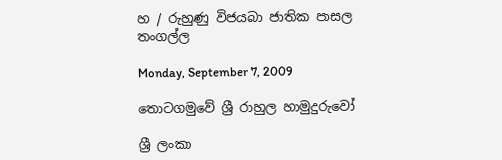හ / රුහුණු විජයබා ජාතික පාසල
තංගල්ල

Monday, September 7, 2009

තොටගමුවේ ශ්‍රී රාහුල හාමුදුරුවෝ

ශ්‍රී ලංකා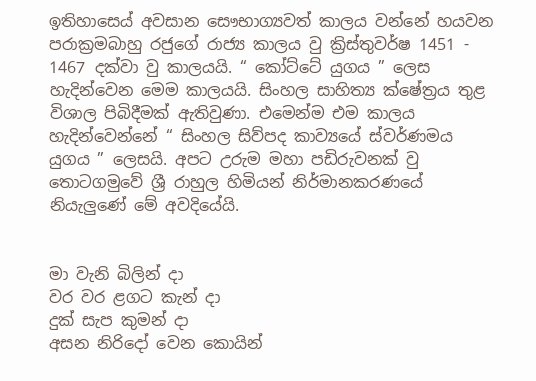ඉතිහාස‍ෙය් අවසාන සෞභාග්‍යවත් කාලය වන්නේ හයවන පරාක්‍රමබාහු රජුගේ රාජ්‍ය කාලය වු ක්‍රිස්තුවර්ෂ 1451 - 1467 දක්වා වු කාලයයි. “ කෝට්ටේ යුගය ” ලෙස හැදින්වෙන මෙම කාල‍යයි. සිංහල සාහිත්‍ය ක්ෂේත්‍රය තුළ විශාල පිබිදීමක් ඇතිවුණා. එමෙන්ම එම කාලය හැදින්වෙන්නේ “ සිංහල සිව්පද කාව්‍යයේ ස්වර්ණමය යුගය ” ලෙසයි. අපට උරුම මහා පඩිරුවනක් වු තොටගමුවේ ශ්‍රී රාහුල හිමියන් නිර්මානකරණ‍යේ නියැලුණේ මේ අවදියේයි.


මා වැනි බිලින් දා
වර වර ළගට කැන් දා
දුක් සැප කුමන් දා
අසන නිරි‍දෝ වෙන කොයින්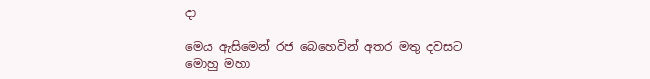දා

මෙය ඇසිමෙන් රජ බෙහෙවින් අතර මතු දවසට මොහු මහා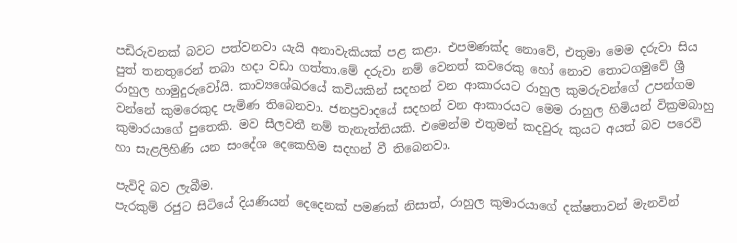පඩිරුවනක් බවට පත්වනවා යැයි අනාවැකියක් පළ කළා. එපමණක්ද නොවේ‚ එතුමා මෙම දරුවා සිය පුත් තනතුරෙන් තබා හදා වඩා ගත්තා.මේ දරුවා නම් වෙනත් කවරෙකු හෝ නොව තොටගමුවේ ශ්‍රී රාහුල හාමුදුරුවෝයි. කාව්‍යශේඛරයේ කවියකින් සදහන් වන ආකාරයට රාහුල කුමරුවන්ගේ උපන්ගම වන්නේ කුමරෙකුද පැමිණ තිබෙනවා. ජනප්‍රවාදයේ සදහන් වන ආකාරයට මෙම රාහුල හිමියන් වික්‍රමබාහු කුමාරයාගේ පුතෙකි. මව සීලවතී නම් තැනැත්තියකි. එමෙන්ම එතුමන් කදවුරු කුයට අයත් බව පරෙවි හා සැළලිහිණි යන සංදේශ දෙකෙහිම සදහන් වී තිබෙනවා.

පැවිදි බව ලැබීම.
පැරකුම් රජුට සිටියේ දියණියන් දෙදෙනක් පමණක් නිසාත්‚ රාහුල කුමාරයාගේ දක්ෂතාවන් මැනවින්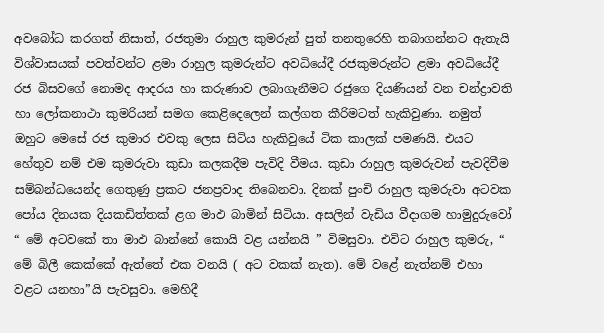අවබෝධ කරගත් නිසාත්‚ රජතුමා රාහුල කුමරුන් පුත් තනතුරෙහි තබාගන්නට ඇතැයි විශ්වාසයක් පවත්වන්ට ළමා රාහුල කුමරුන්ට අවධියේදී රජකුමරුන්ට ළමා අවධියේදී රජ බිසවගේ නොමද ආදරය හා කරුණාව ලබාගැනීමට රජුගෙ දියණියන් වන චන්ද්‍රාවති හා ලෝකනාථා කුමරියන් සමග කෙළිදෙලෙන් කල්ගත කීරිමටත් හැකිවුණා. නමුත් ඔහුට මෙසේ රජ කුමාර එවකු ලෙස සිටිය හැකිවුයේ ටික කාලක් පමණයි. එයට හේතුව නම් එම කුමරුවා කුඩා කලකදීම පැවිදි වීමය. කුඩා රාහුල කුමරුවන් පැවදිවීම සම්බන්ධයෙන්ද ගෙතුණු ප්‍රකට ජනප්‍රවාද ති‍බෙනවා. දිනක් පුංචි රාහුල කුමරුවා අටවක පෝය දිනයක දියකඩිත්තක් ළග මාඵ බාමින් සිටියා. අසලින් වැඩිය වීදාගම හාමුදුරුවෝ “ මේ අටවකේ තා මාඵ බාන්නේ කොයි වළ යන්නයි ” විමසුවා. එවිට රාහුල කුමරු‚ “ මේ බිලී කෙක්කේ ඇත්තේ එක වනයි ( අට වකක් නැත). මේ වළේ නැත්නම් එහා වළට යනහා”යි පැවසුවා. මෙහිදී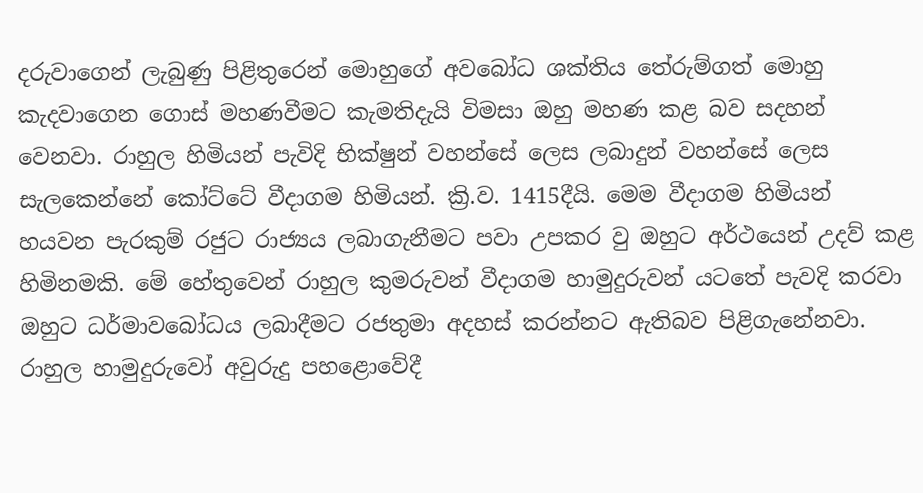දරුවාගෙන් ලැබුණු පිළිතුරෙන් මොහුගේ අවබෝධ ශක්තිය තේරුම්ගත් මොහු කැදවාගෙන ගොස් මහණවීමට කැමතිදැයි විමසා ඔහු මහණ කළ බව සදහන් වෙනවා. රාහුල හිමියන් පැවිදි භික්ෂුන් වහන්සේ ලෙස ලබාදුන් වහන්සේ ලෙස සැලකෙන්නේ කෝට්ටේ වීදාගම හිමියන්. ක්‍රි.ව. 1415දීයි. මෙම වීදාගම හිමියන් හයවන පැරකුම් රජුට රාජ්‍යය ලබාගැනීමට පවා උපකර වු ඔහුට අර්ථයෙන් උදව් කළ හිමිනමකි. මේ හේතුවෙන් රාහුල කුමරුවන් වීදාගම හාමුදුරුවන් යටතේ පැවදි කරවා ඔහුට ධර්මාවබෝධය ලබාදීමට රජතුමා අදහස් කරන්නට ඇතිබව පිළිගැනේනවා. රාහුල හාමුදුරුවෝ අවුරුදු පහළොවේදී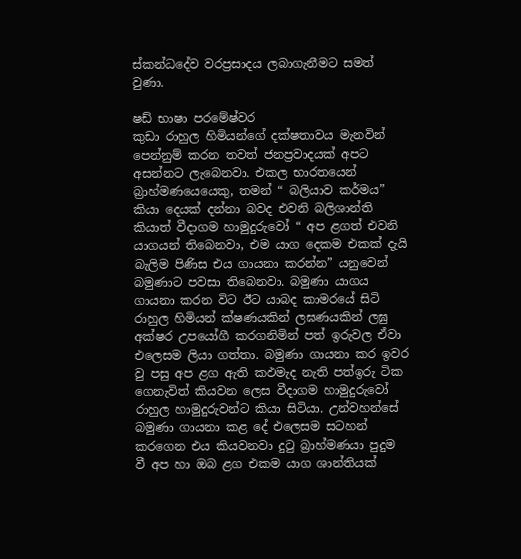ස්කන්ධදේව වරප්‍රසාදය ලබාගැනීමට සමත් වුණා.

ෂඩ් භාෂා පරමේෂ්වර
කුඩා රාහුල හිමියන්ගේ දක්ෂතාවය මැනවින් පෙන්නුම් කරන තවත් ජනප්‍රවාදයක් අපට අසන්නට ලැබෙනවා. එකල භාරතයෙන් බ්‍රාහ්මණයෙයෙකු‚ තමන් “ බලියාව කර්මය” කියා දෙයක් දන්නා බවද එවනි බලිශාන්ති කියාත් වීදාගම හාමුදුරුවෝ “ අප ළගත් එවනි යාගයන් තිබෙනවා‚ එම යාග දෙකම එකක් දැයි බැලිම පිණිස එය ගායනා කරන්න” යනුවෙන් බමුණාට පවසා තිබෙනවා. බමුණා යාගය ගායනා කරන විට ඊට යාබද කාමරයේ සිටි රාහුල හිමියන් ක්ෂණයකින් ලඝණයකින් ලඝු අක්ෂර උපයෝගී කරගනිමින් පත් ඉරුවල ඒවා එලෙසම ලියා ගත්තා. බමුණා ගායනා කර ඉවර වු පසු අප ළග ඇති කඵමැද නැති පත්ඉරු ටික ගෙනැවිත් කියවන ලෙස වීදාගම හාමුදුරුවෝ රාහුල හාමුදුරුවන්ට කියා සිටියා. උන්වහන්සේ බමුණා ගායනා කළ දේ එලෙසම සටහන් කරගෙන එය කියවනවා දුටු බ්‍රාහ්මණයා පුදුම වී අප හා ඔබ ළග එකම යාග ශාන්තියක්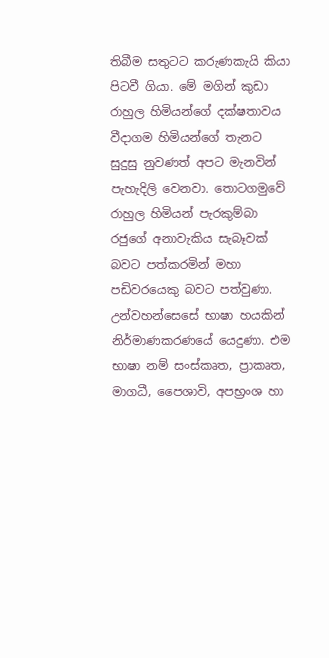තිබීම සතුටට කරුණකැයි කියා පිටවී ගියා. මේ මගින් කුඩා රාහුල හිමියන්ගේ දක්ෂතාවය වීදාගම හිමියන්ගේ තැනට සුදුසු නුවණත් අපට මැනවින් පැහැදිලි වෙනවා. තොටගමුවේ රාහුල හිමියන් පැරකුම්බා රජුගේ අනාවැකිය සැබෑවක් බවට පත්කරමින් මහා පඩිවරයෙකු බවට පත්වුණා. උන්වහන්සෙසේ භාෂා හයකින් නිර්මාණකරණයේ යෙදුණා. එම භාෂා නම් සංස්කෘත‚ ප්‍රාකෘත‚ මාගධී‚ පෛශාවි‚ අපභ්‍රංශ හා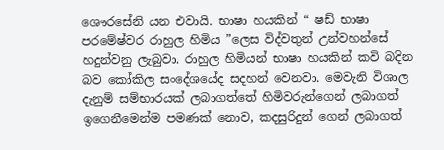ශෞරසේනි යන එවායි. භාෂා හයකින් “ ෂඩ් භාෂා පරමේෂ්වර රාහුල හිමිය ”ලෙස විද්වතුන් උන්වහන්සේ හදුන්වනු ලැබුවා. රාහුල හිමියන් භාෂා හයකින් කවි බදින බව කෝකිල සංදේශයේද සදහන් වෙනවා. මෙවැනි විශාල දැනුම් සම්භාරයක් ලබාගත්තේ හිමිවරුන්ගෙන් ලබාගත් ඉගෙනීමෙන්ම පමණක් නොව‚ කදසුරිදුන් ගෙන් ලබාගත්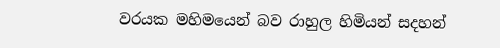වරයක මහිමයෙන් බව රාහුල හිමියන් සදහන්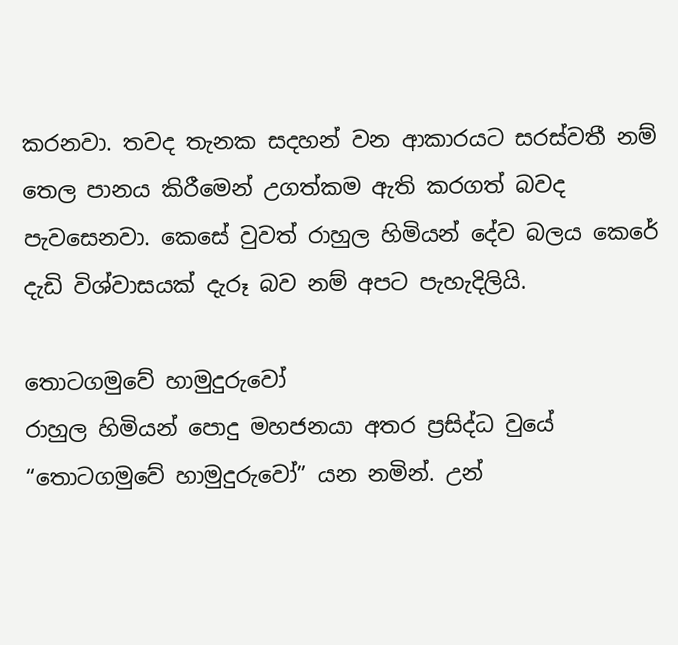කරනවා. තවද තැනක සදහන් වන ආකාරයට සරස්වතී නම් තෙල පානය කිරීමෙන් උගත්කම ඇති කරගත් බවද පැවසෙනවා. කෙසේ වුවත් රාහුල හිමියන් දේව බලය කෙරේ දැඩි විශ්වාසයක් දැරූ බව නම් අපට පැහැදිලියි.

තොටගමුවේ හාමුදුරුවෝ
රාහුල හිමියන් පොදු මහජනයා අතර ප්‍රසිද්ධ වුයේ “තොටගමුවේ හාමුදුරුවෝ” යන නමින්. උන්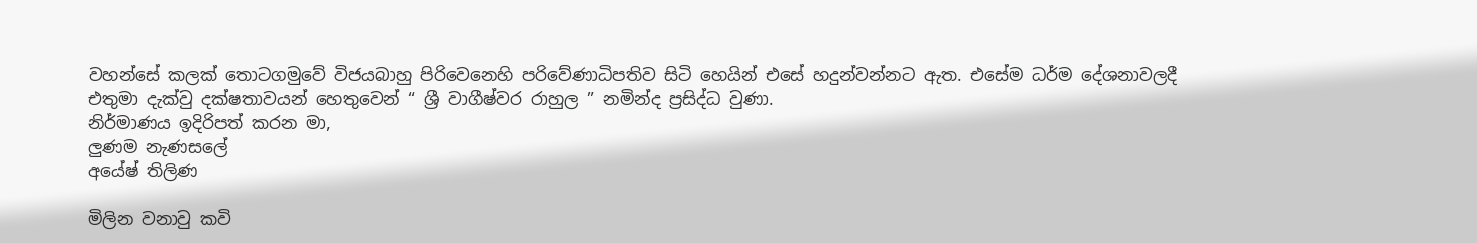වහන්සේ කලක් තොටගමුවේ විජයබාහු පිරිවෙනෙහි පරිවේණාධිපතිව සිටි හෙයින් එසේ හදුන්වන්නට ඇත. එසේම ධර්ම දේශනාවලදී එතුමා දැක්වු දක්ෂතාවයන් හෙතුවෙන් “ ශ්‍රී වාගීෂ්වර රාහුල ” නමින්ද ප්‍රසිද්ධ වුණා.
නිර්මාණය ඉදිරිපත් කරන මා,
ලුණම නැණසලේ
අයේෂ් තිලිණ

මිලින වනාවු කවි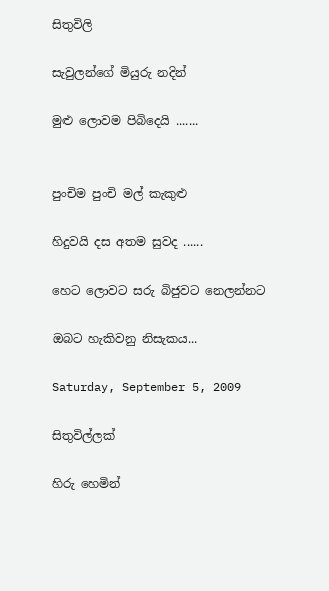සිතුවිලි

සැවුලන්ගේ මියුරු නදින්

මුළු ලොවම පිබිදෙයි .......


පුංචිම පුංචි මල් කැකුළු

හිදුවයි දස අතම සුවද ......

හෙට ලොවට සරු බිජුවට නෙලන්නට

ඔබට හැකිවනු නිසැකය...

Saturday, September 5, 2009

සිතුවිල්ලක්

හිරු හෙමින්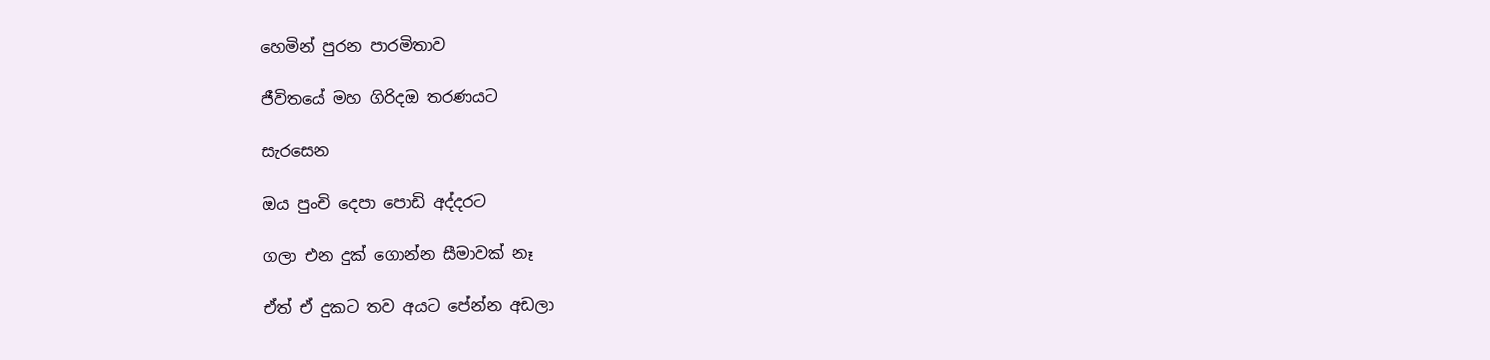හෙමින් පුරන පාරමිතාව

ජීවිතයේ මහ ගිරිදඔ තරණයට

සැරසෙන

ඔය පුංචි දෙපා පොඩි අද්දරට

ගලා එන දුක් ගොන්න සීමාවක් නෑ

ඒත් ඒ දුකට තව අයට පේන්න අඩලා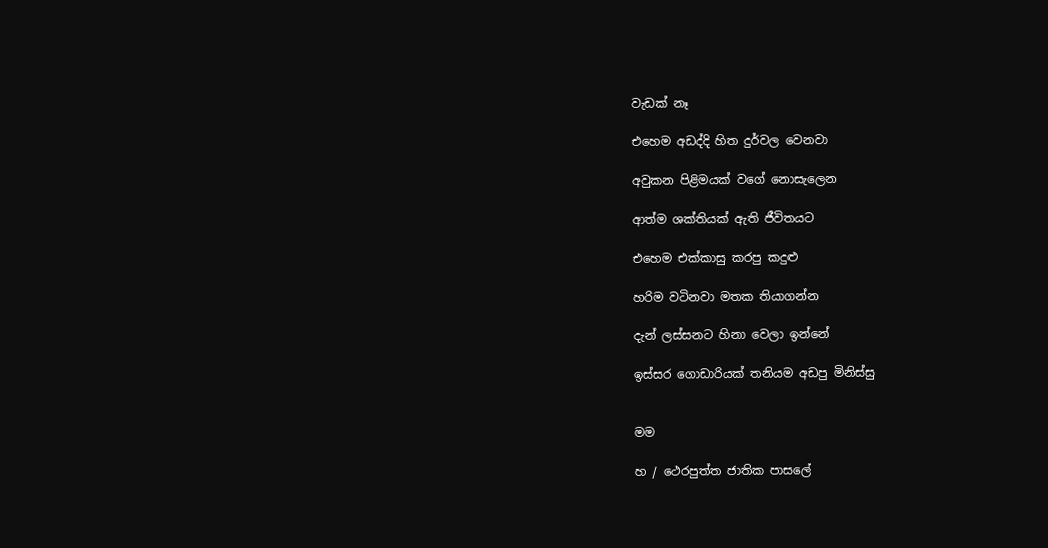වැඩක් නෑ

එහෙම අඩද්දි හිත දුර්වල වෙනවා

අවුකන පිළිමයක් වගේ නොසැලෙන

ආත්ම ශක්තියක් ඇති ජීවිතයට

එහෙම එක්කාසු කරපු කදුළු

හරිම වටිනවා මතක තියාගන්න

දැන් ලස්සනට හිනා වෙලා ඉන්නේ

ඉස්සර ගොඩාරියක් තනියම අඩපු මිනිස්සු


මම

හ / ථෙරපුත්ත ජාතික පාසලේ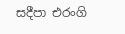සදීපා එරංගි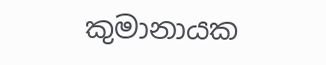කුමානායක